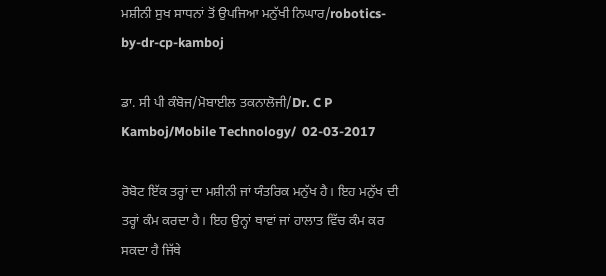ਮਸ਼ੀਨੀ ਸੁਖ ਸਾਧਨਾਂ ਤੋਂ ਉਪਜਿਆ ਮਨੁੱਖੀ ਨਿਘਾਰ/robotics-by-dr-cp-kamboj

ਡਾ. ਸੀ ਪੀ ਕੰਬੋਜ/ਮੋਬਾਈਲ ਤਕਨਾਲੋਜੀ/Dr. C P Kamboj/Mobile Technology/  02-03-2017

ਰੋਬੋਟ ਇੱਕ ਤਰ੍ਹਾਂ ਦਾ ਮਸ਼ੀਨੀ ਜਾਂ ਯੰਤਰਿਕ ਮਨੁੱਖ ਹੈ। ਇਹ ਮਨੁੱਖ ਦੀ ਤਰ੍ਹਾਂ ਕੰਮ ਕਰਦਾ ਹੈ। ਇਹ ਉਨ੍ਹਾਂ ਥਾਵਾਂ ਜਾਂ ਹਾਲਾਤ ਵਿੱਚ ਕੰਮ ਕਰ ਸਕਦਾ ਹੈ ਜਿੱਥੇ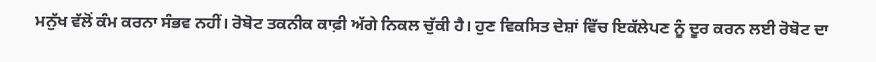ਮਨੁੱਖ ਵੱਲੋਂ ਕੰਮ ਕਰਨਾ ਸੰਭਵ ਨਹੀਂ। ਰੋਬੋਟ ਤਕਨੀਕ ਕਾਫ਼ੀ ਅੱਗੇ ਨਿਕਲ ਚੁੱਕੀ ਹੈ। ਹੁਣ ਵਿਕਸਿਤ ਦੇਸ਼ਾਂ ਵਿੱਚ ਇਕੱਲੇਪਣ ਨੂੰ ਦੂਰ ਕਰਨ ਲਈ ਰੋਬੋਟ ਦਾ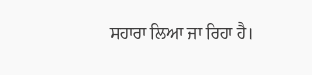ਸਹਾਰਾ ਲਿਆ ਜਾ ਰਿਹਾ ਹੈ।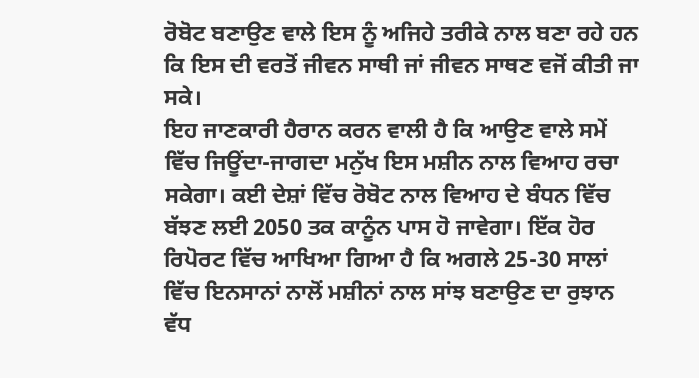ਰੋਬੋਟ ਬਣਾਉਣ ਵਾਲੇ ਇਸ ਨੂੰ ਅਜਿਹੇ ਤਰੀਕੇ ਨਾਲ ਬਣਾ ਰਹੇ ਹਨ ਕਿ ਇਸ ਦੀ ਵਰਤੋਂ ਜੀਵਨ ਸਾਥੀ ਜਾਂ ਜੀਵਨ ਸਾਥਣ ਵਜੋਂ ਕੀਤੀ ਜਾ ਸਕੇ।
ਇਹ ਜਾਣਕਾਰੀ ਹੈਰਾਨ ਕਰਨ ਵਾਲੀ ਹੈ ਕਿ ਆਉਣ ਵਾਲੇ ਸਮੇਂ ਵਿੱਚ ਜਿਊਂਦਾ-ਜਾਗਦਾ ਮਨੁੱਖ ਇਸ ਮਸ਼ੀਨ ਨਾਲ ਵਿਆਹ ਰਚਾ ਸਕੇਗਾ। ਕਈ ਦੇਸ਼ਾਂ ਵਿੱਚ ਰੋਬੋਟ ਨਾਲ ਵਿਆਹ ਦੇ ਬੰਧਨ ਵਿੱਚ ਬੱਝਣ ਲਈ 2050 ਤਕ ਕਾਨੂੰਨ ਪਾਸ ਹੋ ਜਾਵੇਗਾ। ਇੱਕ ਹੋਰ ਰਿਪੋਰਟ ਵਿੱਚ ਆਖਿਆ ਗਿਆ ਹੈ ਕਿ ਅਗਲੇ 25-30 ਸਾਲਾਂ ਵਿੱਚ ਇਨਸਾਨਾਂ ਨਾਲੋਂ ਮਸ਼ੀਨਾਂ ਨਾਲ ਸਾਂਝ ਬਣਾਉਣ ਦਾ ਰੁਝਾਨ ਵੱਧ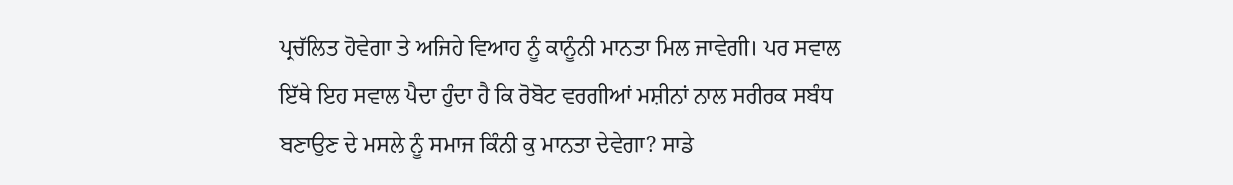ਪ੍ਰਚੱਲਿਤ ਹੋਵੇਗਾ ਤੇ ਅਜਿਹੇ ਵਿਆਹ ਨੂੰ ਕਾਨੂੰਨੀ ਮਾਨਤਾ ਮਿਲ ਜਾਵੇਗੀ। ਪਰ ਸਵਾਲ ਇੱਥੇ ਇਹ ਸਵਾਲ ਪੈਦਾ ਹੁੰਦਾ ਹੈ ਕਿ ਰੋਬੋਟ ਵਰਗੀਆਂ ਮਸ਼ੀਨਾਂ ਨਾਲ ਸਰੀਰਕ ਸਬੰਧ ਬਣਾਉਣ ਦੇ ਮਸਲੇ ਨੂੰ ਸਮਾਜ ਕਿੰਨੀ ਕੁ ਮਾਨਤਾ ਦੇਵੇਗਾ? ਸਾਡੇ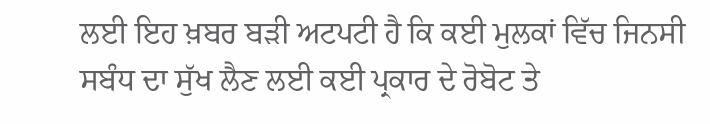ਲਈ ਇਹ ਖ਼ਬਰ ਬੜੀ ਅਟਪਟੀ ਹੈ ਕਿ ਕਈ ਮੁਲਕਾਂ ਵਿੱਚ ਜਿਨਸੀ ਸਬੰਧ ਦਾ ਸੁੱਖ ਲੈਣ ਲਈ ਕਈ ਪ੍ਰਕਾਰ ਦੇ ਰੋਬੋਟ ਤੇ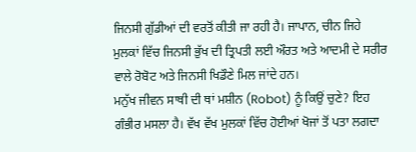ਜਿਨਸੀ ਗੁੱਡੀਆਂ ਦੀ ਵਰਤੋਂ ਕੀਤੀ ਜਾ ਰਹੀ ਹੈ। ਜਾਪਾਨ, ਚੀਨ ਜਿਹੇ ਮੁਲਕਾਂ ਵਿੱਚ ਜਿਨਸੀ ਭੁੱਖ ਦੀ ਤ੍ਰਿਪਤੀ ਲਈ ਔਰਤ ਅਤੇ ਆਦਮੀ ਦੇ ਸਰੀਰ ਵਾਲੇ ਰੋਬੋਟ ਅਤੇ ਜਿਨਸੀ ਖਿਡੌਣੇ ਮਿਲ ਜਾਂਦੇ ਹਨ।
ਮਨੁੱਖ ਜੀਵਨ ਸਾਥੀ ਦੀ ਥਾਂ ਮਸ਼ੀਨ (Robot) ਨੂੰ ਕਿਉਂ ਚੁਣੇ? ਇਹ ਗੰਭੀਰ ਮਸਲਾ ਹੈ। ਵੱਖ ਵੱਖ ਮੁਲਕਾਂ ਵਿੱਚ ਹੋਈਆਂ ਖੋਜਾਂ ਤੋਂ ਪਤਾ ਲਗਦਾ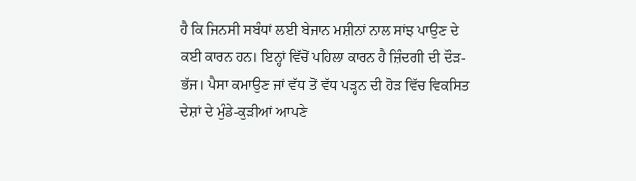ਹੈ ਕਿ ਜਿਨਸੀ ਸਬੰਧਾਂ ਲਈ ਬੇਜਾਨ ਮਸ਼ੀਨਾਂ ਨਾਲ ਸਾਂਝ ਪਾਉਣ ਦੇ  ਕਈ ਕਾਰਨ ਹਨ। ਇਨ੍ਹਾਂ ਵਿੱਚੋਂ ਪਹਿਲਾ ਕਾਰਨ ਹੈ ਜ਼ਿੰਦਗੀ ਦੀ ਦੌੜ-ਭੱਜ। ਪੈਸਾ ਕਮਾਉਣ ਜਾਂ ਵੱਧ ਤੋਂ ਵੱਧ ਪੜ੍ਹਨ ਦੀ ਹੋੜ ਵਿੱਚ ਵਿਕਸਿਤ ਦੇਸ਼ਾਂ ਦੇ ਮੁੰਡੇ-ਕੁੜੀਆਂ ਆਪਣੇ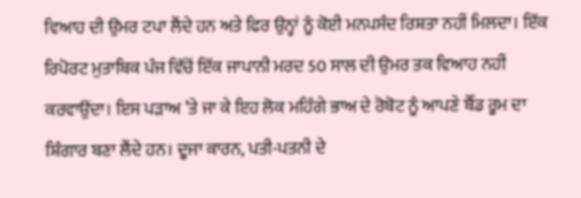ਵਿਆਹ ਦੀ ਉਮਰ ਟਪਾ ਲੈਂਦੇ ਹਨ ਅਤੇ ਫਿਰ ਉਨ੍ਹਾਂ ਨੂੰ ਕੋਈ ਮਨਪਸੰਦ ਰਿਸ਼ਤਾ ਨਹੀਂ ਮਿਲਦਾ। ਇੱਕ ਰਿਪੋਰਟ ਮੁਤਾਬਿਕ ਪੰਜ ਵਿੱਚੋਂ ਇੱਕ ਜਾਪਾਨੀ ਮਰਦ 50 ਸਾਲ ਦੀ ਉਮਰ ਤਕ ਵਿਆਹ ਨਹੀਂ ਕਰਵਾਉਂਦਾ। ਇਸ ਪੜਾਅ ’ਤੇ ਜਾ ਕੇ ਇਹ ਲੋਕ ਮਹਿੰਗੇ ਭਾਅ ਦੇ ਰੋਬੋਟ ਨੂੰ ਆਪਣੇ ਬੈੱਡ ਰੂਮ ਦਾ ਸ਼ਿੰਗਾਰ ਬਣਾ ਲੈਂਦੇ ਹਨ। ਦੂਜਾ ਕਾਰਨ, ਪਤੀ-ਪਤਨੀ ਦੇ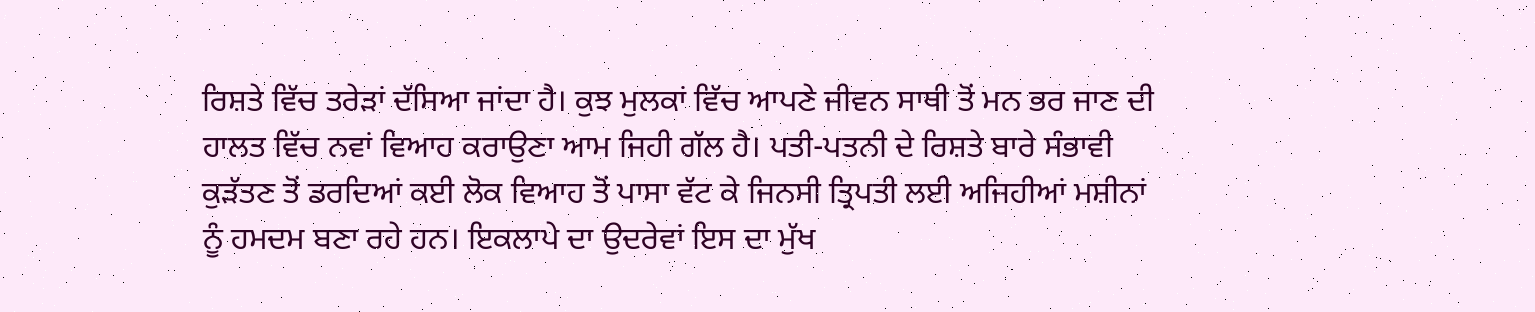ਰਿਸ਼ਤੇ ਵਿੱਚ ਤਰੇੜਾਂ ਦੱਸਿਆ ਜਾਂਦਾ ਹੈ। ਕੁਝ ਮੁਲਕਾਂ ਵਿੱਚ ਆਪਣੇ ਜੀਵਨ ਸਾਥੀ ਤੋਂ ਮਨ ਭਰ ਜਾਣ ਦੀ ਹਾਲਤ ਵਿੱਚ ਨਵਾਂ ਵਿਆਹ ਕਰਾਉਣਾ ਆਮ ਜਿਹੀ ਗੱਲ ਹੈ। ਪਤੀ-ਪਤਨੀ ਦੇ ਰਿਸ਼ਤੇ ਬਾਰੇ ਸੰਭਾਵੀ ਕੁੜੱਤਣ ਤੋਂ ਡਰਦਿਆਂ ਕਈ ਲੋਕ ਵਿਆਹ ਤੋਂ ਪਾਸਾ ਵੱਟ ਕੇ ਜਿਨਸੀ ਤ੍ਰਿਪਤੀ ਲਈ ਅਜਿਹੀਆਂ ਮਸ਼ੀਨਾਂ ਨੂੰ ਹਮਦਮ ਬਣਾ ਰਹੇ ਹਨ। ਇਕਲਾਪੇ ਦਾ ਉਦਰੇਵਾਂ ਇਸ ਦਾ ਮੁੱਖ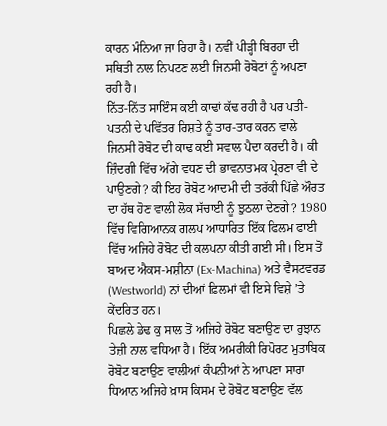ਕਾਰਨ ਮੰਨਿਆ ਜਾ ਰਿਹਾ ਹੈ। ਨਵੀਂ ਪੀੜ੍ਹੀ ਬਿਰਹਾ ਦੀ ਸਥਿਤੀ ਨਾਲ ਨਿਪਟਣ ਲਈ ਜਿਨਸੀ ਰੋਬੋਟਾਂ ਨੂੰ ਅਪਣਾ ਰਹੀ ਹੈ।
ਨਿੱਤ-ਨਿੱਤ ਸਾਇੰਸ ਕਈ ਕਾਢਾਂ ਕੱਢ ਰਹੀ ਹੈ ਪਰ ਪਤੀ-ਪਤਨੀ ਦੇ ਪਵਿੱਤਰ ਰਿਸ਼ਤੇ ਨੂੰ ਤਾਰ-ਤਾਰ ਕਰਨ ਵਾਲੇ ਜਿਨਸੀ ਰੋਬੋਟ ਦੀ ਕਾਢ ਕਈ ਸਵਾਲ ਪੈਦਾ ਕਰਦੀ ਹੈ। ਕੀ ਜ਼ਿੰਦਗੀ ਵਿੱਚ ਅੱਗੇ ਵਧਣ ਦੀ ਭਾਵਨਾਤਮਕ ਪ੍ਰੇਰਣਾ ਵੀ ਦੇ ਪਾਉਣਗੇ? ਕੀ ਇਹ ਰੋਬੋਟ ਆਦਮੀ ਦੀ ਤਰੱਕੀ ਪਿੱਛੇ ਔਰਤ ਦਾ ਹੱਥ ਹੋਣ ਵਾਲੀ ਲੋਕ ਸੱਚਾਈ ਨੂੰ ਝੁਠਲਾ ਦੇਣਗੇ? 1980 ਵਿੱਚ ਵਿਗਿਆਨਕ ਗਲਪ ਆਧਾਰਿਤ ਇੱਕ ਫਿਲਮ ਫਾਈ ਵਿੱਚ ਅਜਿਹੇ ਰੋਬੋਟ ਦੀ ਕਲਪਨਾ ਕੀਤੀ ਗਈ ਸੀ। ਇਸ ਤੋਂ ਬਾਅਦ ਐਕਸ-ਮਸ਼ੀਨਾ (Ex-Machina) ਅਤੇ ਵੈਸਟਵਰਡ (Westworld) ਨਾਂ ਦੀਆਂ ਫ਼ਿਲਮਾਂ ਵੀ ਇਸੇ ਵਿਸ਼ੇ ’ਤੇ ਕੇਂਦਰਿਤ ਹਨ।
ਪਿਛਲੇ ਡੇਢ ਕੁ ਸਾਲ ਤੋਂ ਅਜਿਹੇ ਰੋਬੋਟ ਬਣਾਉਣ ਦਾ ਰੁਝਾਨ ਤੇਜ਼ੀ ਨਾਲ ਵਧਿਆ ਹੈ। ਇੱਕ ਅਮਰੀਕੀ ਰਿਪੋਰਟ ਮੁਤਾਬਿਕ ਰੋਬੋਟ ਬਣਾਉਣ ਵਾਲੀਆਂ ਕੰਪਨੀਆਂ ਨੇ ਆਪਣਾ ਸਾਰਾ ਧਿਆਨ ਅਜਿਹੇ ਖ਼ਾਸ ਕਿਸਮ ਦੇ ਰੋਬੋਟ ਬਣਾਉਣ ਵੱਲ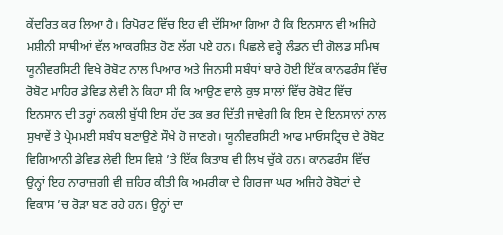ਕੇਂਦਰਿਤ ਕਰ ਲਿਆ ਹੈ। ਰਿਪੋਰਟ ਵਿੱਚ ਇਹ ਵੀ ਦੱਸਿਆ ਗਿਆ ਹੈ ਕਿ ਇਨਸਾਨ ਵੀ ਅਜਿਹੇ ਮਸ਼ੀਨੀ ਸਾਥੀਆਂ ਵੱਲ ਆਕਰਸ਼ਿਤ ਹੋਣ ਲੱਗ ਪਏ ਹਨ। ਪਿਛਲੇ ਵਰ੍ਹੇ ਲੰਡਨ ਦੀ ਗੋਲਡ ਸਮਿਥ ਯੂਨੀਵਰਸਿਟੀ ਵਿਖੇ ਰੋਬੋਟ ਨਾਲ ਪਿਆਰ ਅਤੇ ਜਿਨਸੀ ਸਬੰਧਾਂ ਬਾਰੇ ਹੋਈ ਇੱਕ ਕਾਨਫਰੰਸ ਵਿੱਚ ਰੋਬੋਟ ਮਾਹਿਰ ਡੇਵਿਡ ਲੇਵੀ ਨੇ ਕਿਹਾ ਸੀ ਕਿ ਆਉਣ ਵਾਲੇ ਕੁਝ ਸਾਲਾਂ ਵਿੱਚ ਰੋਬੋਟ ਵਿੱਚ ਇਨਸਾਨ ਦੀ ਤਰ੍ਹਾਂ ਨਕਲੀ ਬੁੱਧੀ ਇਸ ਹੱਦ ਤਕ ਭਰ ਦਿੱਤੀ ਜਾਵੇਗੀ ਕਿ ਇਸ ਦੇ ਇਨਸਾਨਾਂ ਨਾਲ ਸੁਖਾਵੇਂ ਤੇ ਪ੍ਰੇਮਮਈ ਸਬੰਧ ਬਣਾਉਣੇ ਸੌਖੇ ਹੋ ਜਾਣਗੇ। ਯੂਨੀਵਰਸਿਟੀ ਆਫ ਮਾਓਸਟ੍ਰਿਚ ਦੇ ਰੋਬੋਟ ਵਿਗਿਆਨੀ ਡੇਵਿਡ ਲੇਵੀ ਇਸ ਵਿਸ਼ੇ ’ਤੇ ਇੱਕ ਕਿਤਾਬ ਵੀ ਲਿਖ ਚੁੱਕੇ ਹਨ। ਕਾਨਫਰੰਸ ਵਿੱਚ ਉਨ੍ਹਾਂ ਇਹ ਨਾਰਾਜ਼ਗੀ ਵੀ ਜ਼ਹਿਰ ਕੀਤੀ ਕਿ ਅਮਰੀਕਾ ਦੇ ਗਿਰਜਾ ਘਰ ਅਜਿਹੇ ਰੋਬੋਟਾਂ ਦੇ ਵਿਕਾਸ ’ਚ ਰੋੜਾ ਬਣ ਰਹੇ ਹਨ। ਉਨ੍ਹਾਂ ਦਾ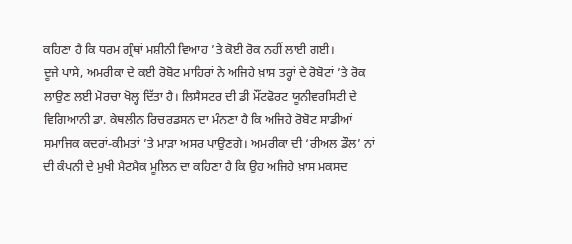ਕਹਿਣਾ ਹੈ ਕਿ ਧਰਮ ਗ੍ਰੰਥਾਂ ਮਸ਼ੀਨੀ ਵਿਆਹ ’ਤੇ ਕੋਈ ਰੋਕ ਨਹੀਂ ਲਾਈ ਗਈ।
ਦੂਜੇ ਪਾਸੇ, ਅਮਰੀਕਾ ਦੇ ਕਈ ਰੋਬੋਟ ਮਾਹਿਰਾਂ ਨੇ ਅਜਿਹੇ ਖ਼ਾਸ ਤਰ੍ਹਾਂ ਦੇ ਰੋਬੋਟਾਂ ’ਤੇ ਰੋਕ ਲਾਉਣ ਲਈ ਮੋਰਚਾ ਖੋਲ੍ਹ ਦਿੱਤਾ ਹੈ। ਲਿਸੈਸਟਰ ਦੀ ਡੀ ਮੌਂਟਫੋਰਟ ਯੂਨੀਵਰਸਿਟੀ ਦੇ ਵਿਗਿਆਨੀ ਡਾ. ਕੇਥਲੀਨ ਰਿਚਰਡਸਨ ਦਾ ਮੰਨਣਾ ਹੈ ਕਿ ਅਜਿਹੇ ਰੋਬੋਟ ਸਾਡੀਆਂ ਸਮਾਜਿਕ ਕਦਰਾਂ-ਕੀਮਤਾਂ ’ਤੇ ਮਾੜਾ ਅਸਰ ਪਾਉਣਗੇ। ਅਮਰੀਕਾ ਦੀ ‘ਰੀਅਲ ਡੌਲ’ ਨਾਂ ਦੀ ਕੰਪਨੀ ਦੇ ਮੁਖੀ ਮੈਟਮੈਕ ਮੂਲਿਨ ਦਾ ਕਹਿਣਾ ਹੈ ਕਿ ਉਹ ਅਜਿਹੇ ਖ਼ਾਸ ਮਕਸਦ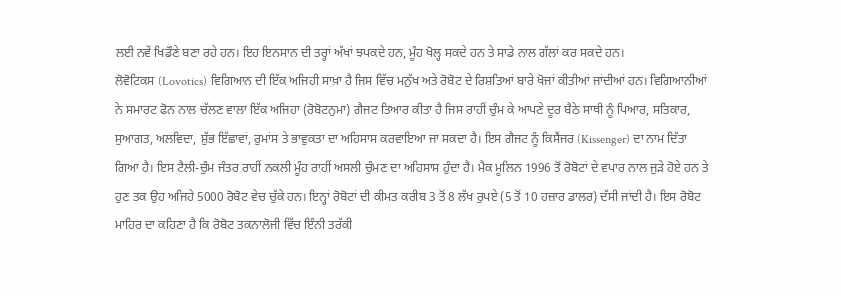ਲਈ ਨਵੇਂ ਖਿਡੌਣੇ ਬਣਾ ਰਹੇ ਹਨ। ਇਹ ਇਨਸਾਨ ਦੀ ਤਰ੍ਹਾਂ ਅੱਖਾਂ ਝਪਕਦੇ ਹਨ, ਮੂੰਹ ਖੋਲ੍ਹ ਸਕਦੇ ਹਨ ਤੇ ਸਾਡੇ ਨਾਲ ਗੱਲਾਂ ਕਰ ਸਕਦੇ ਹਨ।
ਲੋਵੋਟਿਕਸ (Lovotics) ਵਿਗਿਆਨ ਦੀ ਇੱਕ ਅਜਿਹੀ ਸਾਖ਼ਾ ਹੈ ਜਿਸ ਵਿੱਚ ਮਨੁੱਖ ਅਤੇ ਰੋਬੋਟ ਦੇ ਰਿਸ਼ਤਿਆਂ ਬਾਰੇ ਖੋਜਾਂ ਕੀਤੀਆਂ ਜਾਂਦੀਆਂ ਹਨ। ਵਿਗਿਆਨੀਆਂ ਨੇ ਸਮਾਰਟ ਫੋਨ ਨਾਲ ਚੱਲਣ ਵਾਲਾ ਇੱਕ ਅਜਿਹਾ (ਰੋਬੋਟਨੁਮਾ) ਗੈਜਟ ਤਿਆਰ ਕੀਤਾ ਹੈ ਜਿਸ ਰਾਹੀਂ ਚੁੰਮ ਕੇ ਆਪਣੇ ਦੂਰ ਬੈਠੇ ਸਾਥੀ ਨੂੰ ਪਿਆਰ, ਸਤਿਕਾਰ, ਸੁਆਗਤ, ਅਲਵਿਦਾ, ਸ਼ੁੱਭ ਇੱਛਾਵਾਂ, ਰੁਮਾਂਸ ਤੇ ਭਾਵੁਕਤਾ ਦਾ ਅਹਿਸਾਸ ਕਰਵਾਇਆ ਜਾ ਸਕਦਾ ਹੈ। ਇਸ ਗੈਜਟ ਨੂੰ ਕਿਸੈਂਜਰ (Kissenger) ਦਾ ਨਾਮ ਦਿੱਤਾ ਗਿਆ ਹੈ। ਇਸ ਟੈਲੀ-ਚੁੰਮ ਜੰਤਰ ਰਾਹੀਂ ਨਕਲੀ ਮੂੰਹ ਰਾਹੀਂ ਅਸਲੀ ਚੁੰਮਣ ਦਾ ਅਹਿਸਾਸ ਹੁੰਦਾ ਹੈ। ਮੈਕ ਮੂਲਿਨ 1996 ਤੋਂ ਰੋਬੋਟਾਂ ਦੇ ਵਪਾਰ ਨਾਲ ਜੁੜੇ ਹੋਏ ਹਨ ਤੇ ਹੁਣ ਤਕ ਉਹ ਅਜਿਹੇ 5000 ਰੋਬੋਟ ਵੇਚ ਚੁੱਕੇ ਹਨ। ਇਨ੍ਹਾਂ ਰੋਬੋਟਾਂ ਦੀ ਕੀਮਤ ਕਰੀਬ 3 ਤੋਂ 8 ਲੱਖ ਰੁਪਏ (5 ਤੋਂ 10 ਹਜ਼ਾਰ ਡਾਲਰ) ਦੱਸੀ ਜਾਂਦੀ ਹੈ। ਇਸ ਰੋਬੋਟ ਮਾਹਿਰ ਦਾ ਕਹਿਣਾ ਹੈ ਕਿ ਰੋਬੋਟ ਤਕਨਾਲੋਜੀ ਵਿੱਚ ਇੰਨੀ ਤਰੱਕੀ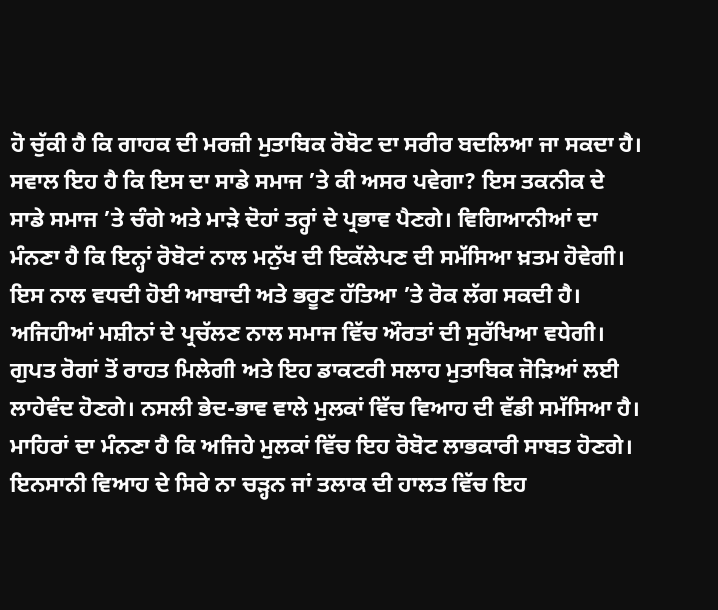ਹੋ ਚੁੱਕੀ ਹੈ ਕਿ ਗਾਹਕ ਦੀ ਮਰਜ਼ੀ ਮੁਤਾਬਿਕ ਰੋਬੋਟ ਦਾ ਸਰੀਰ ਬਦਲਿਆ ਜਾ ਸਕਦਾ ਹੈ।
ਸਵਾਲ ਇਹ ਹੈ ਕਿ ਇਸ ਦਾ ਸਾਡੇ ਸਮਾਜ ’ਤੇ ਕੀ ਅਸਰ ਪਵੇਗਾ? ਇਸ ਤਕਨੀਕ ਦੇ ਸਾਡੇ ਸਮਾਜ ’ਤੇ ਚੰਗੇ ਅਤੇ ਮਾੜੇ ਦੋਹਾਂ ਤਰ੍ਹਾਂ ਦੇ ਪ੍ਰਭਾਵ ਪੈਣਗੇ। ਵਿਗਿਆਨੀਆਂ ਦਾ ਮੰਨਣਾ ਹੈ ਕਿ ਇਨ੍ਹਾਂ ਰੋਬੋਟਾਂ ਨਾਲ ਮਨੁੱਖ ਦੀ ਇਕੱਲੇਪਣ ਦੀ ਸਮੱਸਿਆ ਖ਼ਤਮ ਹੋਵੇਗੀ। ਇਸ ਨਾਲ ਵਧਦੀ ਹੋਈ ਆਬਾਦੀ ਅਤੇ ਭਰੂਣ ਹੱਤਿਆ ’ਤੇ ਰੋਕ ਲੱਗ ਸਕਦੀ ਹੈ। ਅਜਿਹੀਆਂ ਮਸ਼ੀਨਾਂ ਦੇ ਪ੍ਰਚੱਲਣ ਨਾਲ ਸਮਾਜ ਵਿੱਚ ਔਰਤਾਂ ਦੀ ਸੁਰੱਖਿਆ ਵਧੇਗੀ। ਗੁਪਤ ਰੋਗਾਂ ਤੋਂ ਰਾਹਤ ਮਿਲੇਗੀ ਅਤੇ ਇਹ ਡਾਕਟਰੀ ਸਲਾਹ ਮੁਤਾਬਿਕ ਜੋੜਿਆਂ ਲਈ ਲਾਹੇਵੰਦ ਹੋਣਗੇ। ਨਸਲੀ ਭੇਦ-ਭਾਵ ਵਾਲੇ ਮੁਲਕਾਂ ਵਿੱਚ ਵਿਆਹ ਦੀ ਵੱਡੀ ਸਮੱਸਿਆ ਹੈ। ਮਾਹਿਰਾਂ ਦਾ ਮੰਨਣਾ ਹੈ ਕਿ ਅਜਿਹੇ ਮੁਲਕਾਂ ਵਿੱਚ ਇਹ ਰੋਬੋਟ ਲਾਭਕਾਰੀ ਸਾਬਤ ਹੋਣਗੇ। ਇਨਸਾਨੀ ਵਿਆਹ ਦੇ ਸਿਰੇ ਨਾ ਚੜ੍ਹਨ ਜਾਂ ਤਲਾਕ ਦੀ ਹਾਲਤ ਵਿੱਚ ਇਹ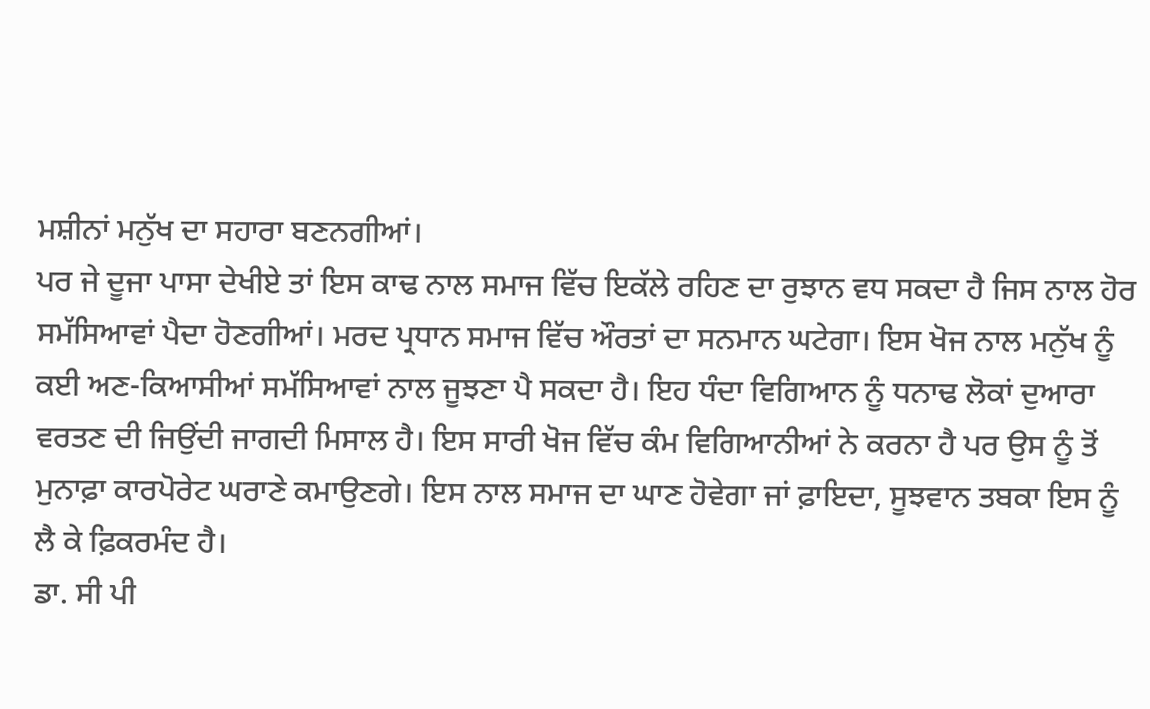ਮਸ਼ੀਨਾਂ ਮਨੁੱਖ ਦਾ ਸਹਾਰਾ ਬਣਨਗੀਆਂ।
ਪਰ ਜੇ ਦੂਜਾ ਪਾਸਾ ਦੇਖੀਏ ਤਾਂ ਇਸ ਕਾਢ ਨਾਲ ਸਮਾਜ ਵਿੱਚ ਇਕੱਲੇ ਰਹਿਣ ਦਾ ਰੁਝਾਨ ਵਧ ਸਕਦਾ ਹੈ ਜਿਸ ਨਾਲ ਹੋਰ ਸਮੱਸਿਆਵਾਂ ਪੈਦਾ ਹੋਣਗੀਆਂ। ਮਰਦ ਪ੍ਰਧਾਨ ਸਮਾਜ ਵਿੱਚ ਔਰਤਾਂ ਦਾ ਸਨਮਾਨ ਘਟੇਗਾ। ਇਸ ਖੋਜ ਨਾਲ ਮਨੁੱਖ ਨੂੰ ਕਈ ਅਣ-ਕਿਆਸੀਆਂ ਸਮੱਸਿਆਵਾਂ ਨਾਲ ਜੂਝਣਾ ਪੈ ਸਕਦਾ ਹੈ। ਇਹ ਧੰਦਾ ਵਿਗਿਆਨ ਨੂੰ ਧਨਾਢ ਲੋਕਾਂ ਦੁਆਰਾ ਵਰਤਣ ਦੀ ਜਿਉਂਦੀ ਜਾਗਦੀ ਮਿਸਾਲ ਹੈ। ਇਸ ਸਾਰੀ ਖੋਜ ਵਿੱਚ ਕੰਮ ਵਿਗਿਆਨੀਆਂ ਨੇ ਕਰਨਾ ਹੈ ਪਰ ਉਸ ਨੂੰ ਤੋਂ ਮੁਨਾਫ਼ਾ ਕਾਰਪੋਰੇਟ ਘਰਾਣੇ ਕਮਾਉਣਗੇ। ਇਸ ਨਾਲ ਸਮਾਜ ਦਾ ਘਾਣ ਹੋਵੇਗਾ ਜਾਂ ਫ਼ਾਇਦਾ, ਸੂਝਵਾਨ ਤਬਕਾ ਇਸ ਨੂੰ ਲੈ ਕੇ ਫ਼ਿਕਰਮੰਦ ਹੈ।
ਡਾ. ਸੀ ਪੀ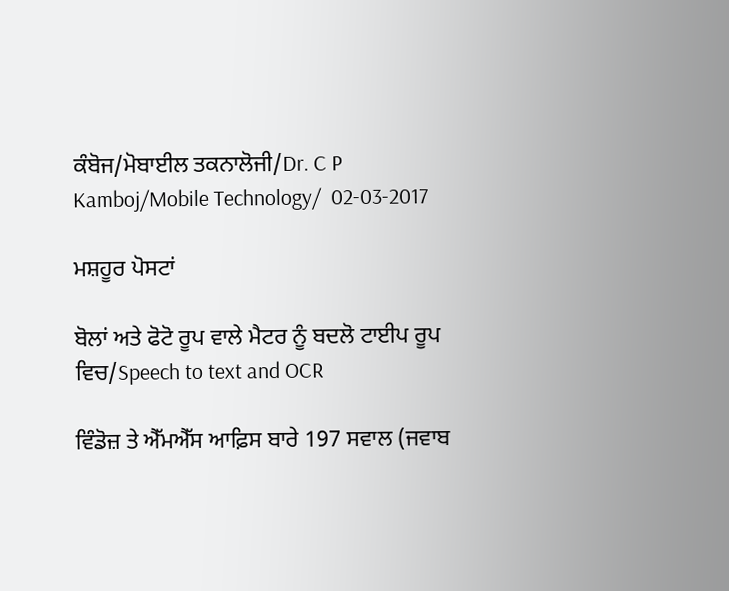ਕੰਬੋਜ/ਮੋਬਾਈਲ ਤਕਨਾਲੋਜੀ/Dr. C P Kamboj/Mobile Technology/  02-03-2017

ਮਸ਼ਹੂਰ ਪੋਸਟਾਂ

ਬੋਲਾਂ ਅਤੇ ਫੋਟੋ ਰੂਪ ਵਾਲੇ ਮੈਟਰ ਨੂੰ ਬਦਲੋ ਟਾਈਪ ਰੂਪ ਵਿਚ/Speech to text and OCR

ਵਿੰਡੋਜ਼ ਤੇ ਐੱਮਐੱਸ ਆਫ਼ਿਸ ਬਾਰੇ 197 ਸਵਾਲ (ਜਵਾਬ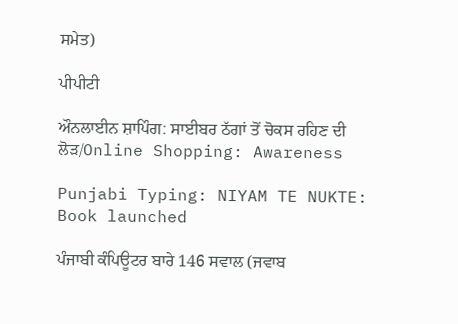ਸਮੇਤ)

ਪੀਪੀਟੀ

ਔਨਲਾਈਨ ਸ਼ਾਪਿੰਗ: ਸਾਈਬਰ ਠੱਗਾਂ ਤੋਂ ਚੋਕਸ ਰਹਿਣ ਦੀ ਲੋੜ/Online Shopping: Awareness

Punjabi Typing: NIYAM TE NUKTE: Book launched

ਪੰਜਾਬੀ ਕੰਪਿਊਟਰ ਬਾਰੇ 146 ਸਵਾਲ (ਜਵਾਬ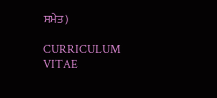ਸਮੇਤ)

CURRICULUM VITAE